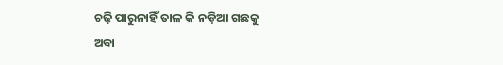ଚଢ଼ି ପାରୁନାହିଁ ତାଳ କି ନଡ଼ିଆ ଗଛକୁ
ଅବା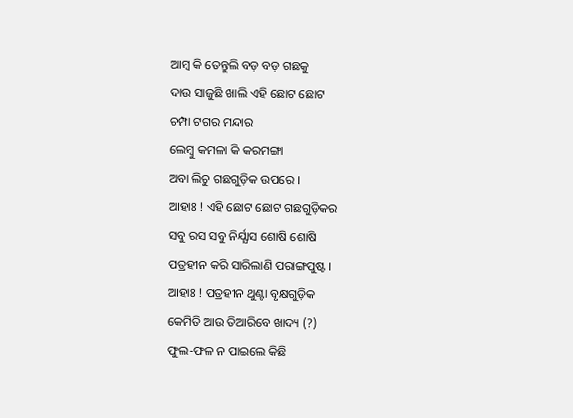ଆମ୍ବ କି ତେନ୍ତୁଲି ବଡ଼ ବଡ଼ ଗଛକୁ
ଦାଉ ସାଜୁଛି ଖାଲି ଏହି ଛୋଟ ଛୋଟ
ଚମ୍ପା ଟଗର ମନ୍ଦାର
ଲେମ୍ବୁ କମଳା କି କରମଙ୍ଗା
ଅବା ଲିଚୁ ଗଛଗୁଡ଼ିକ ଉପରେ ।
ଆହାଃ ! ଏହି ଛୋଟ ଛୋଟ ଗଛଗୁଡ଼ିକର
ସବୁ ରସ ସବୁ ନିର୍ଯ୍ଯାସ ଶୋଷି ଶୋଷି
ପତ୍ରହୀନ କରି ସାରିଲାଣି ପରାଙ୍ଗପୁଷ୍ଟ ।
ଆହାଃ ! ପତ୍ରହୀନ ଥୁଣ୍ଟା ବୃକ୍ଷଗୁଡ଼ିକ
କେମିତି ଆଉ ତିଆରିବେ ଖାଦ୍ୟ (?)
ଫୁଲ-ଫଳ ନ ପାଇଲେ କିଛି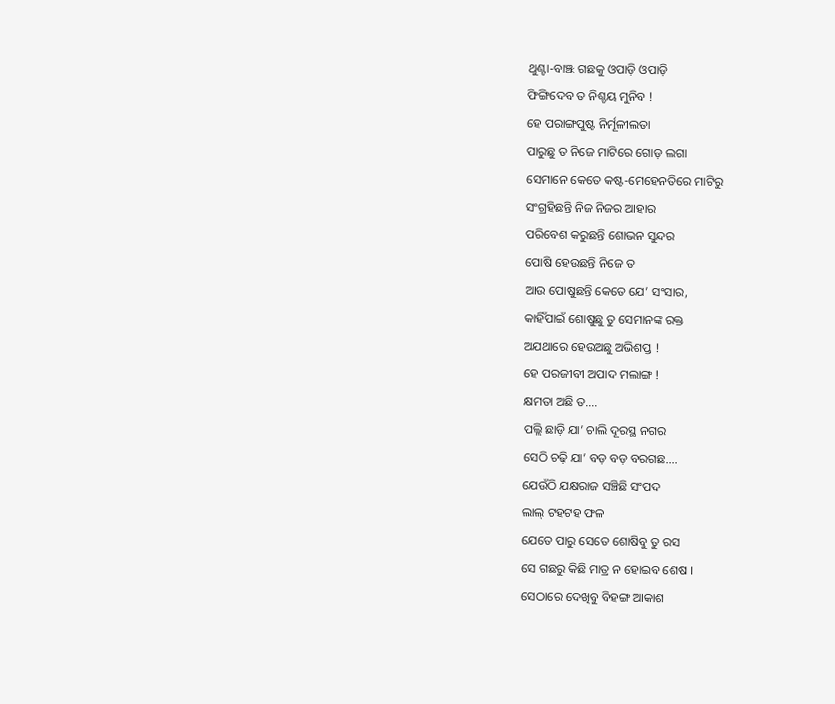ଥୁଣ୍ଟା-ବାଞ୍ଝ ଗଛକୁ ଓପାଡ଼ି ଓପାଡ଼ି
ଫିଙ୍ଗିଦେବ ତ ନିଶ୍ଚୟ ମୁନିବ !
ହେ ପରାଙ୍ଗପୁଷ୍ଟ ନିର୍ମୂଳୀଲତା
ପାରୁଛୁ ତ ନିଜେ ମାଟିରେ ଗୋଡ଼ ଲଗା
ସେମାନେ କେତେ କଷ୍ଟ-ମେହେନତିରେ ମାଟିରୁ
ସଂଗ୍ରହିଛନ୍ତି ନିଜ ନିଜର ଆହାର
ପରିବେଶ କରୁଛନ୍ତି ଶୋଭନ ସୁନ୍ଦର
ପୋଷି ହେଉଛନ୍ତି ନିଜେ ତ
ଆଉ ପୋଷୁଛନ୍ତି କେତେ ଯେ’ ସଂସାର,
କାହିଁପାଇଁ ଶୋଷୁଛୁ ତୁ ସେମାନଙ୍କ ରକ୍ତ
ଅଯଥାରେ ହେଉଅଛୁ ଅଭିଶପ୍ତ !
ହେ ପରଜୀବୀ ଅପାଦ ମଲାଙ୍ଗ !
କ୍ଷମତା ଅଛି ତ….
ପଲ୍ଲି ଛାଡ଼ି ଯା’ ଚାଲି ଦୂରସ୍ଥ ନଗର
ସେଠି ଚଢ଼ି ଯା’ ବଡ଼ ବଡ଼ ବରଗଛ….
ଯେଉଁଠି ଯକ୍ଷରାଜ ସଞ୍ଚିଛି ସଂପଦ
ଲାଲ୍ ଟହଟହ ଫଳ
ଯେତେ ପାରୁ ସେତେ ଶୋଷିବୁ ତୁ ରସ
ସେ ଗଛରୁ କିଛି ମାତ୍ର ନ ହୋଇବ ଶେଷ ।
ସେଠାରେ ଦେଖିବୁ ବିହଙ୍ଗ ଆକାଶ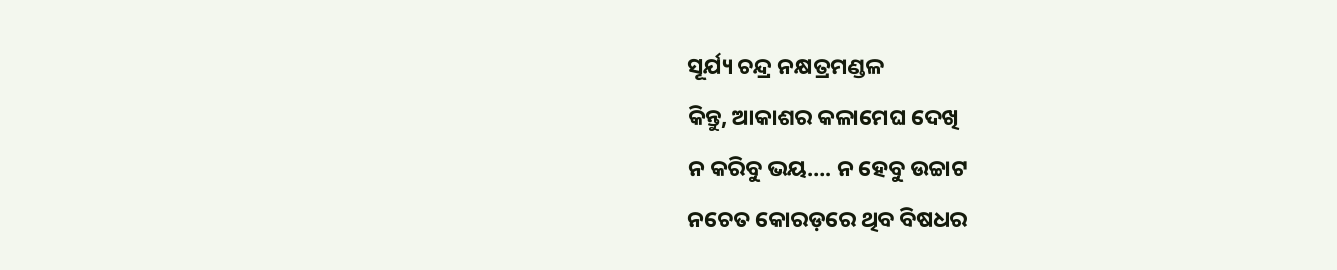ସୂର୍ଯ୍ୟ ଚନ୍ଦ୍ର ନକ୍ଷତ୍ରମଣ୍ଡଳ
କିନ୍ତୁ, ଆକାଶର କଳାମେଘ ଦେଖି
ନ କରିବୁ ଭୟ…. ନ ହେବୁ ଉଚ୍ଚାଟ
ନଚେତ କୋରଡ଼ରେ ଥିବ ବିଷଧର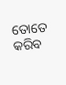ତୋତେ କରିବ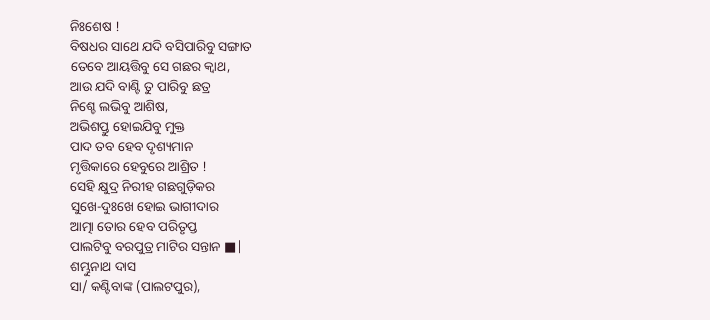ନିଃଶେଷ !
ବିଷଧର ସାଥେ ଯଦି ବସିପାରିବୁ ସଙ୍ଗାତ
ତେବେ ଆୟତ୍ତିବୁ ସେ ଗଛର କ୍ଵାଥ,
ଆଉ ଯଦି ବାଣ୍ଟି ତୁ ପାରିବୁ ଛତ୍ର
ନିଶ୍ଚେ ଲଭିବୁ ଆଶିଷ,
ଅଭିଶପ୍ତୁ ହୋଇଯିବୁ ମୁକ୍ତ
ପାଦ ତବ ହେବ ଦୃଶ୍ୟମାନ
ମୃତ୍ତିକାରେ ହେବୁରେ ଆଶ୍ରିତ !
ସେହି କ୍ଷୁଦ୍ର ନିରୀହ ଗଛଗୁଡ଼ିକର
ସୁଖେ-ଦୁଃଖେ ହୋଇ ଭାଗୀଦାର
ଆତ୍ମା ତୋର ହେବ ପରିତୃପ୍ତ
ପାଲଟିବୁ ବରପୁତ୍ର ମାଟିର ସନ୍ତାନ ■|
ଶମ୍ଭୁନାଥ ଦାସ
ସା/ କଣ୍ଟିବାଙ୍କ (ପାଲଟପୁର),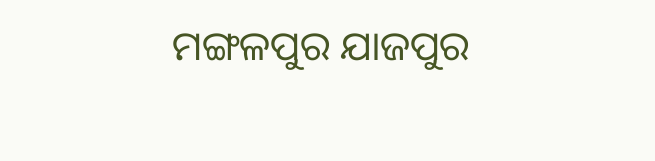ମଙ୍ଗଳପୁର ଯାଜପୁର